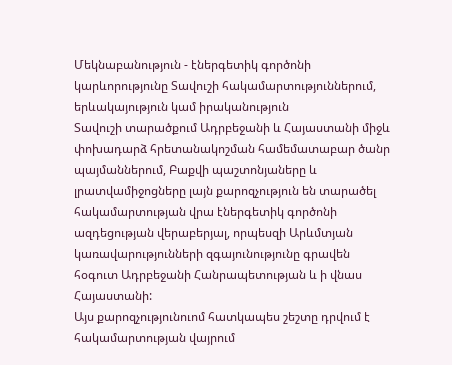Մեկնաբանություն - էներգետիկ գործոնի կարևորությունը Տավուշի հակամարտություններում, երևակայություն կամ իրականություն
Տավուշի տարածքում Ադրբեջանի և Հայաստանի միջև փոխադարձ հրետանակոշման համեմատաբար ծանր պայմաններում, Բաքվի պաշտոնյաները և լրատվամիջոցները լայն քարոզչություն են տարածել հակամարտության վրա էներգետիկ գործոնի ազդեցության վերաբերյալ, որպեսզի Արևմտյան կառավարությունների զգայունությունը գրավեն հօգուտ Ադրբեջանի Հանրապետության և ի վնաս Հայաստանի:
Այս քարոզչությունուոմ հատկապես շեշտը դրվում է հակամարտության վայրում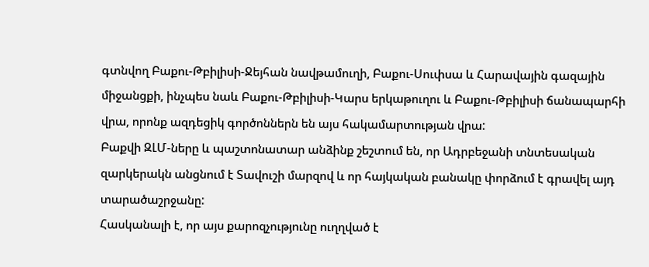գտնվող Բաքու-Թբիլիսի-Ջեյհան նավթամուղի, Բաքու-Սուփսա և Հարավային գազային միջանցքի, ինչպես նաև Բաքու-Թբիլիսի-Կարս երկաթուղու և Բաքու-Թբիլիսի ճանապարհի վրա, որոնք ազդեցիկ գործոններն են այս հակամարտության վրա:
Բաքվի ԶԼՄ-ները և պաշտոնատար անձինք շեշտում են, որ Ադրբեջանի տնտեսական զարկերակն անցնում է Տավուշի մարզով և որ հայկական բանակը փորձում է գրավել այդ տարածաշրջանը:
Հասկանալի է, որ այս քարոզչությունը ուղղված է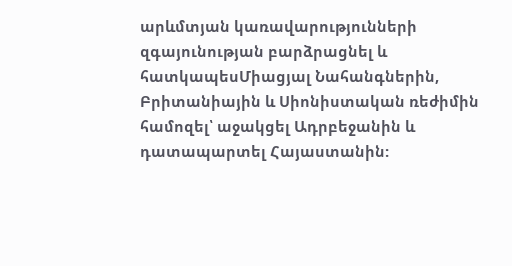արևմտյան կառավարությունների զգայունության բարձրացնել և հատկապեսՄիացյալ Նահանգներին, Բրիտանիային և Սիոնիստական ռեժիմին համոզել՝ աջակցել Ադրբեջանին և դատապարտել Հայաստանին: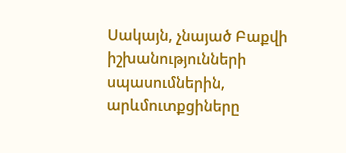Սակայն, չնայած Բաքվի իշխանությունների սպասումներին, արևմուտքցիները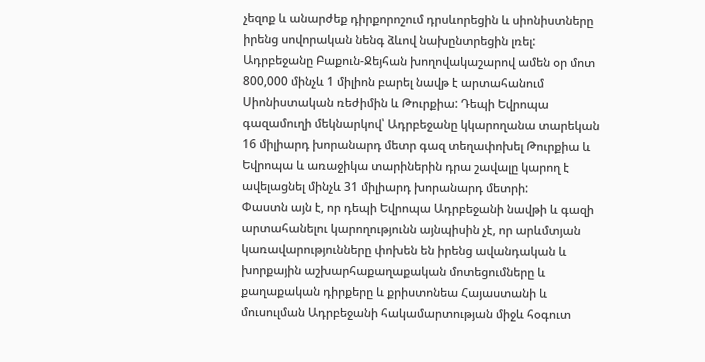չեզոք և անարժեք դիրքորոշում դրսևորեցին և սիոնիստները իրենց սովորական նենգ ձևով նախընտրեցին լռել:
Ադրբեջանը Բաքուն-Ջեյհան խողովակաշարով ամեն օր մոտ 800,000 մինչև 1 միլիոն բարել նավթ է արտահանում Սիոնիստական ռեժիմին և Թուրքիա: Դեպի Եվրոպա գազամուղի մեկնարկով՝ Ադրբեջանը կկարողանա տարեկան 16 միլիարդ խորանարդ մետր գազ տեղափոխել Թուրքիա և Եվրոպա և առաջիկա տարիներին դրա շավալը կարող է ավելացնել մինչև 31 միլիարդ խորանարդ մետրի:
Փաստն այն է, որ դեպի Եվրոպա Ադրբեջանի նավթի և գազի արտահանելու կարողությունն այնպիսին չէ, որ արևմտյան կառավարությունները փոխեն են իրենց ավանդական և խորքային աշխարհաքաղաքական մոտեցումները և քաղաքական դիրքերը և քրիստոնեա Հայաստանի և մուսուլման Ադրբեջանի հակամարտության միջև հօգուտ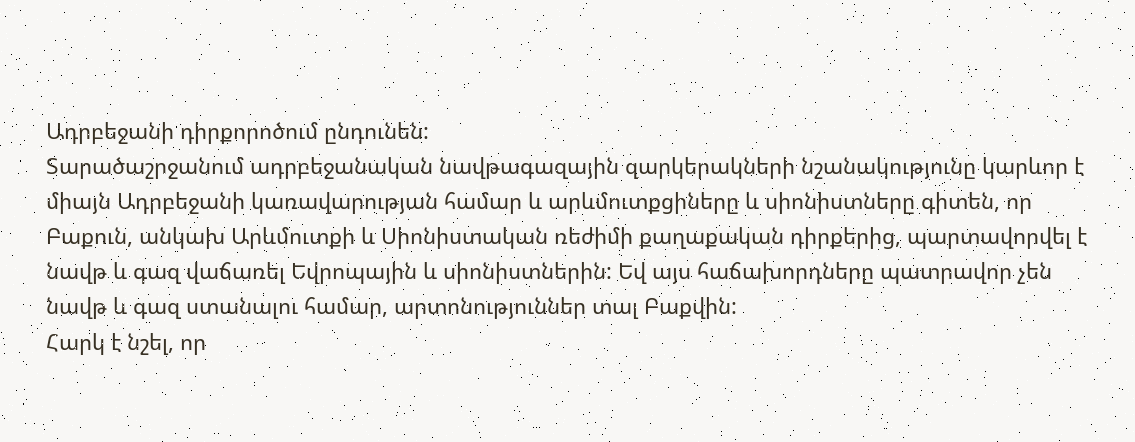Ադրբեջանի դիրքորոծում ընդունեն:
Տարածաշրջանում ադրբեջանական նավթագազային զարկերակների նշանակությունը կարևոր է միայն Ադրբեջանի կառավարության համար և արևմուտքցիները և սիոնիստները գիտեն, որ Բաքուն, անկախ Արևմուտքի և Սիոնիստական ռեժիմի քաղաքական դիրքերից, պարտավորվել է նավթ և գազ վաճառել Եվրոպային և սիոնիստներին: Եվ այս հաճախորդները պատրավոր չեն նավթ և գազ ստանալու համար, արտոնություններ տալ Բաքվին:
Հարկ է նշել, որ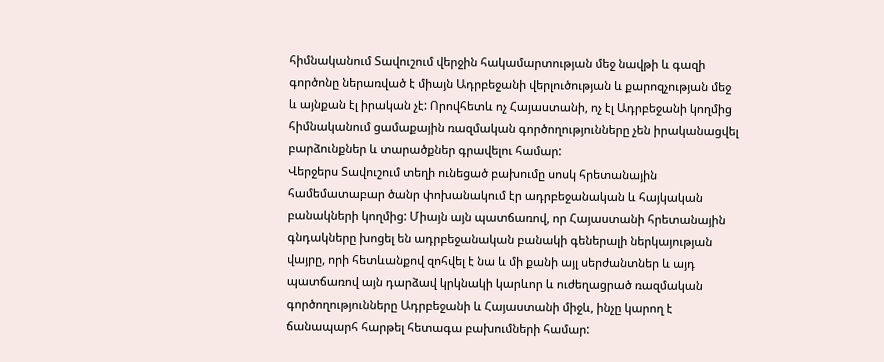հիմնականում Տավուշում վերջին հակամարտության մեջ նավթի և գազի գործոնը ներառված է միայն Ադրբեջանի վերլուծության և քարոզչության մեջ և այնքան էլ իրական չէ: Որովհետև ոչ Հայաստանի, ոչ էլ Ադրբեջանի կողմից հիմնականում ցամաքային ռազմական գործողությունները չեն իրականացվել բարձունքներ և տարածքներ գրավելու համար:
Վերջերս Տավուշում տեղի ունեցած բախումը սոսկ հրետանային համեմատաբար ծանր փոխանակում էր ադրբեջանական և հայկական բանակների կողմից: Միայն այն պատճառով, որ Հայաստանի հրետանային գնդակները խոցել են ադրբեջանական բանակի գեներալի ներկայության վայրը, որի հետևանքով զոհվել է նա և մի քանի այլ սերժանտներ և այդ պատճառով այն դարձավ կրկնակի կարևոր և ուժեղացրած ռազմական գործողությունները Ադրբեջանի և Հայաստանի միջև, ինչը կարող է ճանապարհ հարթել հետագա բախումների համար: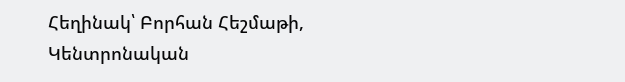Հեղինակ՝ Բորհան Հեշմաթի, Կենտրոնական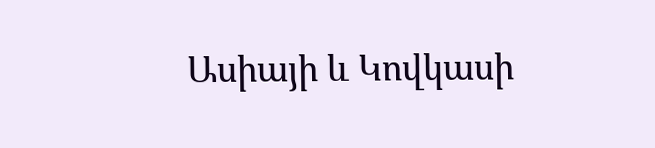Ասիայի և Կովկասի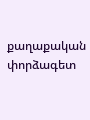քաղաքական փորձագետ